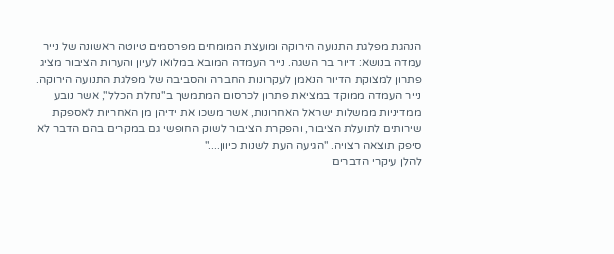הנהגת מפלגת התנועה הירוקה ומועצת המומחים מפרסמים טיוטה ראשונה של נייר עמדה בנושא: דיור בר השגה. נייר העמדה המובא במלואו לעיון והערות הציבור מציג פתרון למצוקת הדיור הנאמן לעקרונות החברה והסביבה של מפלגת התנועה הירוקה. נייר העמדה ממוקד במציאת פתרון לכרסום המתמשך ב"נחלת הכלל", אשר נובע ממדיניות ממשלות ישראל האחרונות, אשר משכו את ידיהן מן האחריות לאספקת שירותים לתועלת הציבור, והפקרת הציבור לשוק החופשי גם במקרים בהם הדבר לא סיפק תוצאה רצויה. "הגיעה העת לשנות כיוון...."
להלן עיקרי הדברים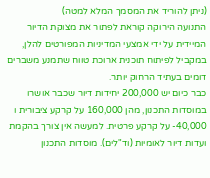(ניתן להוריד את המסמך המלא למטה)
התנועה הירוקה קוראת לפתור את מצוקת הדיור המיידית על ידי אמצעי המדיניות המפורטים להלן, במקביל לפיתוח תוכנית ארוכת טווח שתמנע משברים דומים בעתיד הרחוק יותר.
כבר כיום יש 200,000 יחידות דיור שכבר אושרו במוסדות התכנון, מהן 160,000 על קרקע ציבורית ו 40,000- על קרקע פרטית. למעשה אין צורך בהקמת ועדות דיור לאומיות (וד"לים). מוסדות התכנון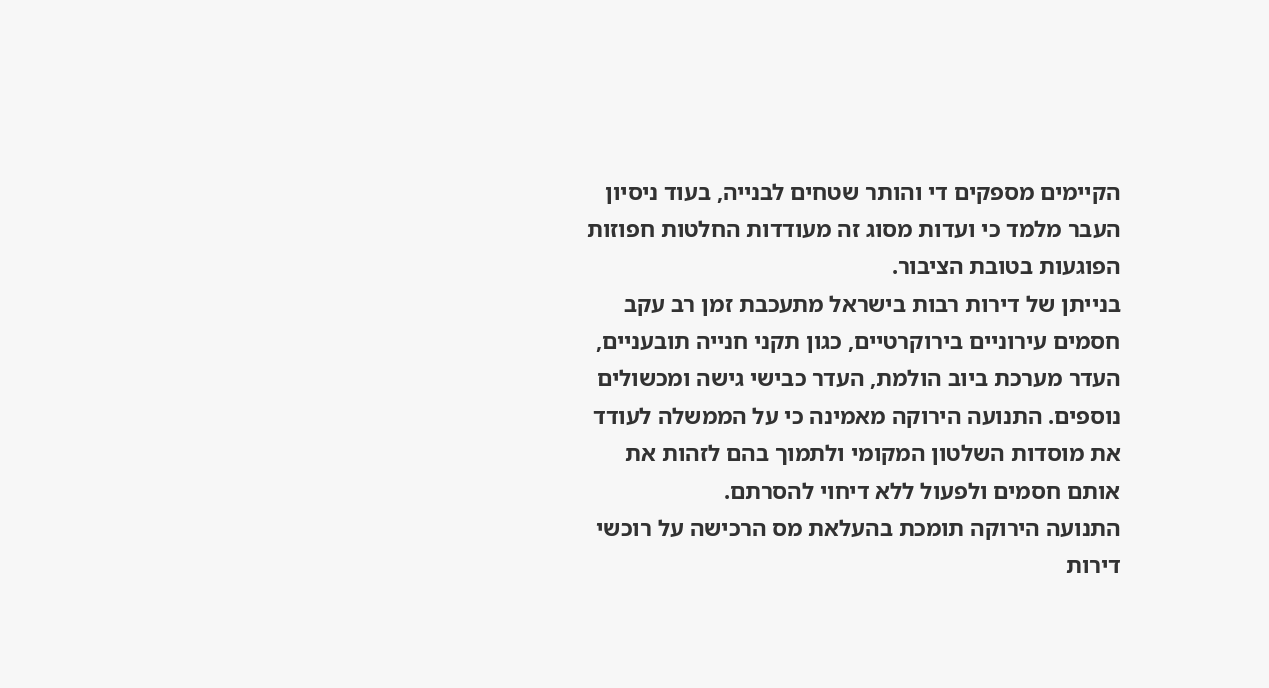הקיימים מספקים די והותר שטחים לבנייה, בעוד ניסיון העבר מלמד כי ועדות מסוג זה מעודדות החלטות חפוזות הפוגעות בטובת הציבור.
בנייתן של דירות רבות בישראל מתעכבת זמן רב עקב חסמים עירוניים בירוקרטיים, כגון תקני חנייה תובעניים, העדר מערכת ביוב הולמת, העדר כבישי גישה ומכשולים נוספים. התנועה הירוקה מאמינה כי על הממשלה לעודד את מוסדות השלטון המקומי ולתמוך בהם לזהות את אותם חסמים ולפעול ללא דיחוי להסרתם.
התנועה הירוקה תומכת בהעלאת מס הרכישה על רוכשי דירות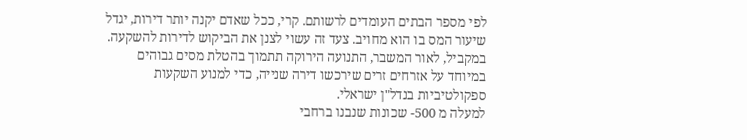לפי מספר הבתים העומדים לרשותם. קרי, ככל שאדם יקנה יותר דירות, יגדל שיעור המס בו הוא מחויב. צעד זה עשוי לצנן את הביקוש לדירות להשקעה.
במקביל, לאור המשבר, התנועה הירוקה תתמוך בהטלת מסים גבוהים במיוחד על אזרחים זרים שירכשו דירה שנייה, כדי למנוע השקעות ספקולטיביות בנדל"ן ישראלי.
למעלה מ 500- שכונות שנבנו ברחבי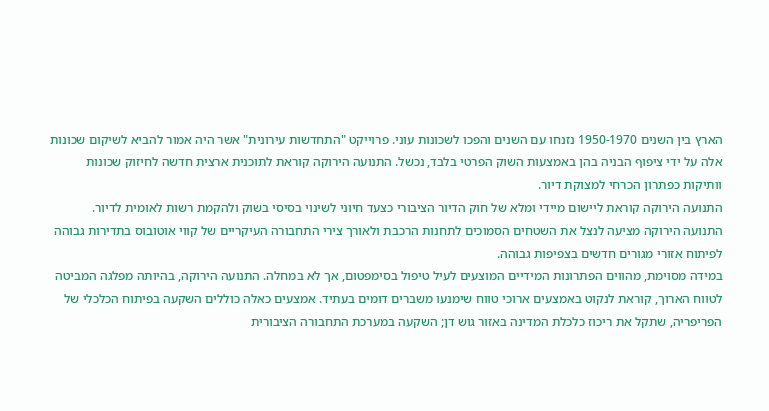הארץ בין השנים 1950-1970 נזנחו עם השנים והפכו לשכונות עוני. פרוייקט "התחדשות עירונית" אשר היה אמור להביא לשיקום שכונות אלה על ידי ציפוף הבניה בהן באמצעות השוק הפרטי בלבד, נכשל. התנועה הירוקה קוראת לתוכנית ארצית חדשה לחיזוק שכונות וותיקות כפתרון הכרחי למצוקת דיור.
התנועה הירוקה קוראת ליישום מיידי ומלא של חוק הדיור הציבורי כצעד חיוני לשינוי בסיסי בשוק ולהקמת רשות לאומית לדיור.
התנועה הירוקה מציעה לנצל את השטחים הסמוכים לתחנות הרכבת ולאורך צירי התחבורה העיקריים של קווי אוטובוס בתדירות גבוהה לפיתוח אזורי מגורים חדשים בצפיפות גבוהה.
במידה מסוימת, מהווים הפתרונות המידיים המוצעים לעיל טיפול בסימפטום, אך לא במחלה. התנועה הירוקה, בהיותה מפלגה המביטה לטווח הארוך, קוראת לנקוט באמצעים ארוכי טווח שימנעו משברים דומים בעתיד. אמצעים כאלה כוללים השקעה בפיתוח הכלכלי של הפריפריה, שתקל את ריכוז כלכלת המדינה באזור גוש דן; השקעה במערכת התחבורה הציבורית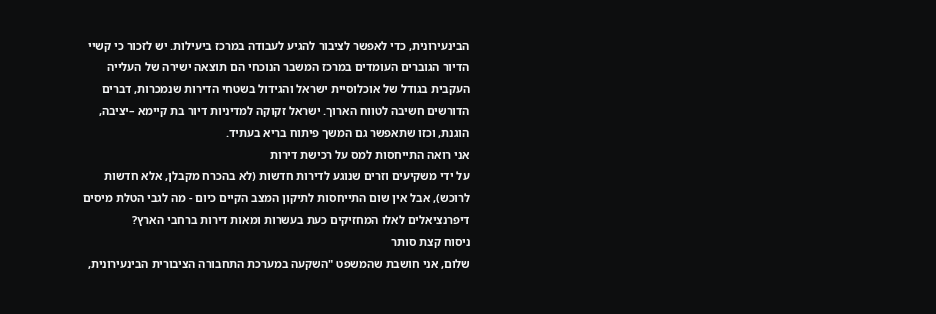הבינעירונית, כדי לאפשר לציבור להגיע לעבודה במרכז ביעילות. יש לזכור כי קשיי הדיור הגוברים העומדים במרכז המשבר הנוכחי הם תוצאה ישירה של העלייה העקבית בגודל של אוכלוסיית ישראל והגידול בשטחי הדירות שנמכרות, דברים הדורשים חשיבה לטווח הארוך. ישראל זקוקה למדיניות דיור בת קיימא –יציבה, הוגנת, וכזו שתאפשר גם המשך פיתוח בריא בעתיד.
אני רואה התייחסות למס על רכישת דירות
על ידי משקיעים וזרים שנוגע לדירות חדשות (לא בהכרח מקבלן, אלא חדשות לרוכש), אבל אין שום התייחסות לתיקון המצב הקיים כיום - מה לגבי הטלת מיסים דיפרנציאלים לאלו המחזיקים כעת בעשרות ומאות דירות ברחבי הארץ?
ניסוח קצת סותר
שלום, אני חושבת שהמשפט "השקעה במערכת התחבורה הציבורית הבינעירונית,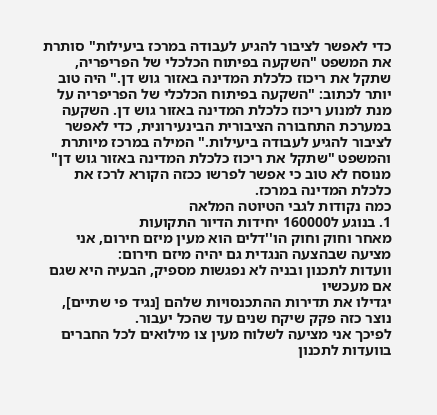כדי לאפשר לציבור להגיע לעבודה במרכז ביעילות" סותרת את המשפט "השקעה בפיתוח הכלכלי של הפריפריה, שתקל את ריכוז כלכלת המדינה באזור גוש דן." היה טוב יותר לכתוב: "השקעה בפיתוח הכלכלי של הפריפריה על מנת למנוע ריכוז כלכלת המדינה באזור גוש דן. השקעה במערכת התחבורה הציבורית הבינעירונית, כדי לאפשר לציבור להגיע לעבודה ביעילות." המילה במרכז מיותרת והמשפט "שתקל את ריכוז כלכלת המדינה באזור גוש דן" מנוסח לא טוב כי אפשר לפרשו ככזה הקורא לרכז את כלכלת המדינה במרכז.
כמה נקודות לגבי הטיוטה המלאה
1. בנוגע ל160000 יחידות הדיור התקועות
מאחר וחוק וחוק הו''דלים הוא מעין מיזם חירום, אני מציעה שבהצעה הנגדית גם יהיה מיזם חירום:
וועדות לתכנון ובניה לא נפגשות מספיק, הבעיה היא שגם אם מעכשיו
יגדילו את תדירות ההתכנסויות שלהם [נגיד פי שתיים], נוצר כזה פקק שיקח שנים עד שהכל יעבור.
לפיכך אני מציעה לשלוח מעין צו מילואים לכל החברים בוועדות לתכנון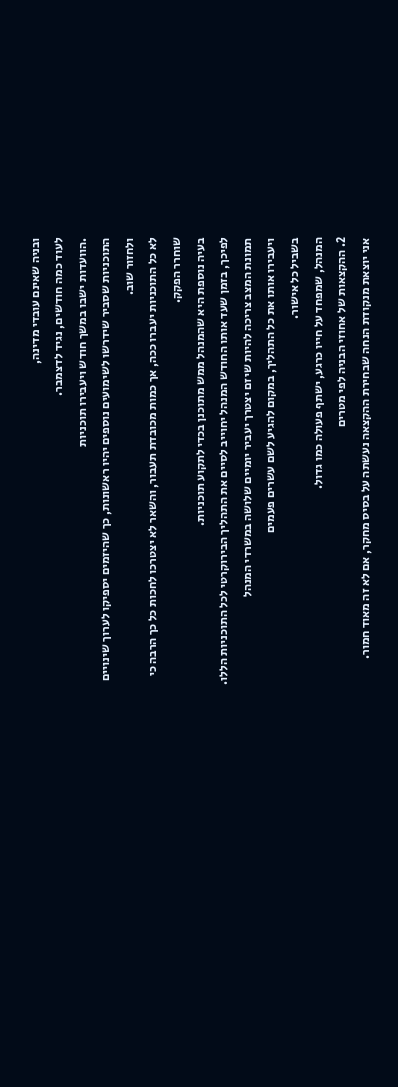ובניה שאינם עובדי מדינה,
לעוד כמה חודשים, נגיד לדצמבר.
.הוועדות ישבו במשך חודש ויעבירו תוכניות
התוכניות שסביר שידרשו לשימועים נוספים יהיו ראשונות, כך שהיזמים יספיקו לערוך שינויים ולחזור שוב.
לא כל התוכניות יעברו ככה, אך כמות מכובדת תעבור, והשאר לא יצטרכו לחכות כל כך הרבה כי שוחרר הפקק.
בעיה נוספת היא שהמנהל ממש מתוכנן בכדי לתקוע תוכניות.
לפיכך, בזמן שעד אותו החודש המנהל יחוייב לסיים את התהליך הבירוקרטי לכל התוכניות הללו.
תמונת המצב צריכה להיות שיזם יצטרך יעביר יומיים שלושה במשרדי המנהל
ויעבירו אותו את כל התהליך, במקום להגיע לשם עשרים פעמים
בשביל כל אישור.
המנהל, שמפחד על חייו כרגע, ישתף פעולה כמו גדול.
2. ההקצאות של אחוזי הבניה לפי מטרים
אני יוצאת מנקודת הנחה שבחירת ההקצאה נעשתה על בסיס מחקר, אם לא זה מאוד חמור.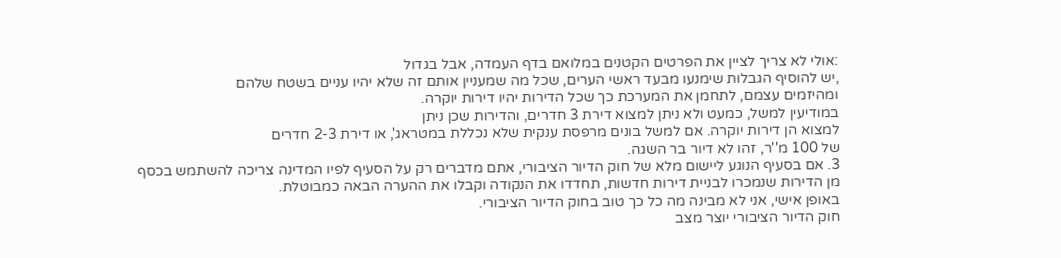:אולי לא צריך לציין את הפרטים הקטנים במלואם בדף העמדה, אבל בגדול
,יש להוסיף הגבלות שימנעו מבעד ראשי הערים, שכל מה שמעניין אותם זה שלא יהיו עניים בשטח שלהם
ומהיזמים עצמם, לתחמן את המערכת כך שכל הדירות יהיו דירות יוקרה.
במודיעין למשל, כמעט ולא ניתן למצוא דירת 3 חדרים, והדירות שכן ניתן
למצוא הן דירות יוקרה. אם למשל בונים מרפסת ענקית שלא נכללת במטראג', או דירת 2-3 חדרים
של 100 מ''ר, זהו לא דיור בר השגה.
3. אם בסעיף הנוגע ליישום מלא של חוק הדיור הציבורי, אתם מדברים רק על הסעיף לפיו המדינה צריכה להשתמש בכסף
מן הדירות שנמכרו לבניית דירות חדשות, תחדדו את הנקודה וקבלו את ההערה הבאה כמבוטלת.
באופן אישי, אני לא מבינה מה כל כך טוב בחוק הדיור הציבורי.
חוק הדיור הציבורי יוצר מצב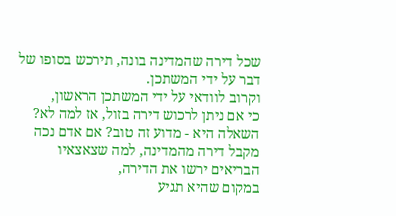שכל דירה שהמדינה בונה, תירכש בסופו של דבר על ידי המשתכן.
וקרוב לוודאי על ידי המשתכן הראשון,
כי אם ניתן לרכוש דירה בזול, אז למה לא?
השאלה היא - מדוע זה טוב? אם אדם נכה מקבל דירה מהמדינה, למה שצאצאיו הבריאים ירשו את הדירה,
במקום שהיא תגיע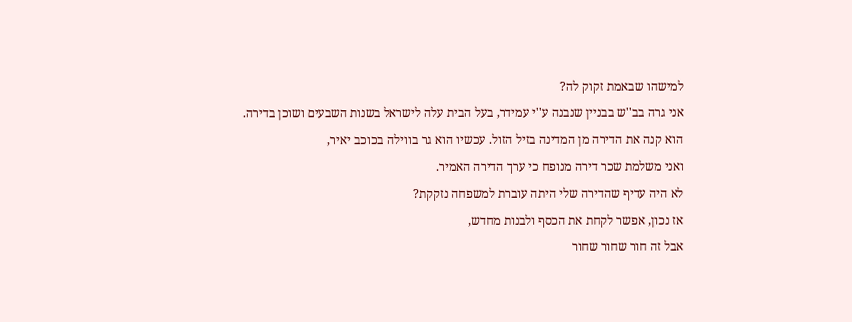למישהו שבאמת זקוק לה?
אני גרה בב''ש בבניין שנבנה ע''י עמידר, בעל הבית עלה לישראל בשנות השבעים ושוכן בדירה.
הוא קנה את הדירה מן המדינה בזיל הזול. עכשיו הוא גר בווילה בכוכב יאיר,
ואני משלמת שכר דירה מנופח כי ערך הדירה האמיר.
לא היה עדיף שהדירה שלי היתה עוברת למשפחה נזקקת?
אז נכון, אפשר לקחת את הכסף ולבנות מחדש,
אבל זה חור שחור שחור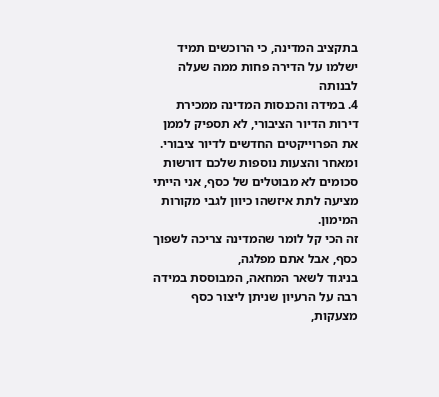בתקציב המדינה, כי הרוכשים תמיד ישלמו על הדירה פחות ממה שעלה לבנותה
4. במידה והכנסות המדינה ממכירת דירות הדיור הציבורי, לא תספיק לממן את הפרוייקטים החדשים לדיור ציבורי.
ומאחר והצעות נוספות שלכם דורשות סכומים לא מבוטלים של כסף, אני הייתי מציעה לתת איזשהו כיוון לגבי מקורות המימון.
זה הכי קל לומר שהמדינה צריכה לשפוך כסף, אבל אתם מפלגה,
בניגוד לשאר המחאה, המבוססת במידה רבה על הרעיון שניתן ליצור כסף מצעקות,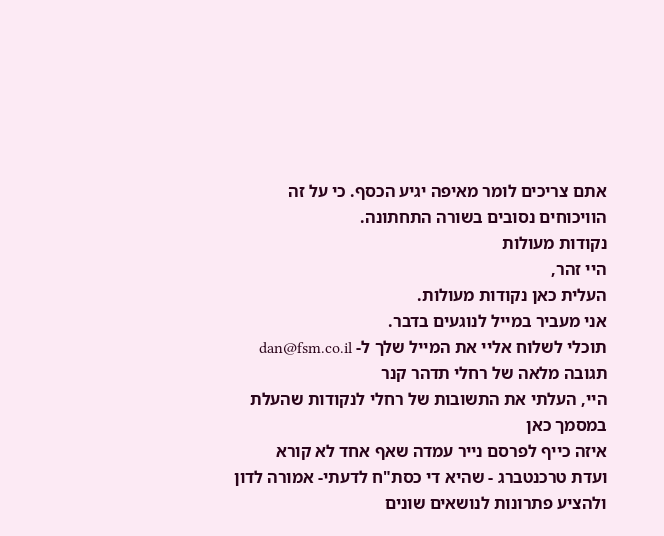אתם צריכים לומר מאיפה יגיע הכסף. כי על זה הוויכוחים נסובים בשורה התחתונה.
נקודות מעולות
היי זהר,
העלית כאן נקודות מעולות.
אני מעביר במייל לנוגעים בדבר.
תוכלי לשלוח אליי את המייל שלך ל- dan@fsm.co.il
תגובה מלאה של רחלי תדהר קנר
היי, העלתי את התשובות של רחלי לנקודות שהעלת במסמך כאן
איזה כייף לפרסם נייר עמדה שאף אחד לא קורא
ועדת טרכנטברג - שהיא די כסת"ח לדעתי- אמורה לדון ולהציע פתרונות לנושאים שונים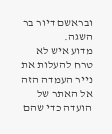ובראשם דיור בר השגה.
מדוע איש לא טרח להעלות את נייר העמדה הזה אל האתר של הועדה כדי שהם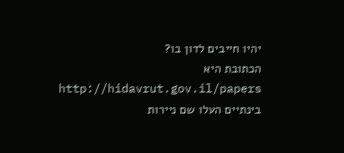יהיו חייבים לדון בו?
הכתובת היא
http://hidavrut.gov.il/papers
בינתיים העלו שם ניירות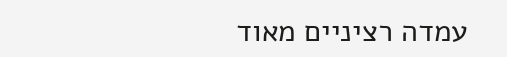עמדה רציניים מאוד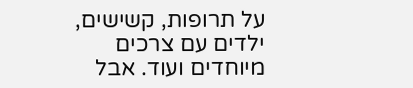על תרופות, קשישים, ילדים עם צרכים מיוחדים ועוד. אבל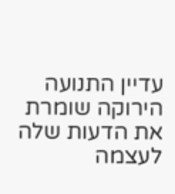עדיין התנועה הירוקה שומרת את הדעות שלה לעצמה